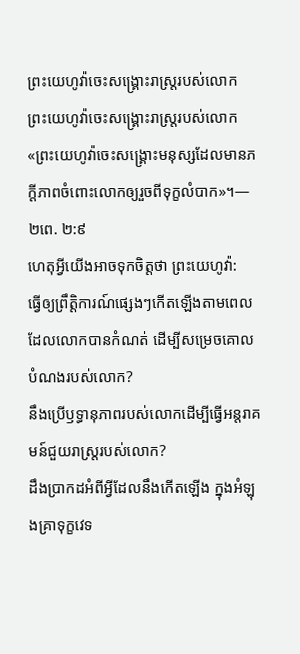ព្រះយេហូវ៉ាចេះសង្គ្រោះរាស្ដ្ររបស់លោក
ព្រះយេហូវ៉ាចេះសង្គ្រោះរាស្ត្ររបស់លោក
«ព្រះយេហូវ៉ាចេះសង្គ្រោះមនុស្សដែលមានភក្ដីភាពចំពោះលោកឲ្យរួចពីទុក្ខលំបាក»។—២ពេ. ២:៩
ហេតុអ្វីយើងអាចទុកចិត្តថា ព្រះយេហូវ៉ា:
ធ្វើឲ្យព្រឹត្ដិការណ៍ផ្សេងៗកើតឡើងតាមពេលដែលលោកបានកំណត់ ដើម្បីសម្រេចគោលបំណងរបស់លោក?
នឹងប្រើឫទ្ធានុភាពរបស់លោកដើម្បីធ្វើអន្តរាគមន៍ជួយរាស្ត្ររបស់លោក?
ដឹងប្រាកដអំពីអ្វីដែលនឹងកើតឡើង ក្នុងអំឡុងគ្រាទុក្ខវេទ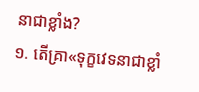នាជាខ្លាំង?
១. តើគ្រា«ទុក្ខវេទនាជាខ្លាំ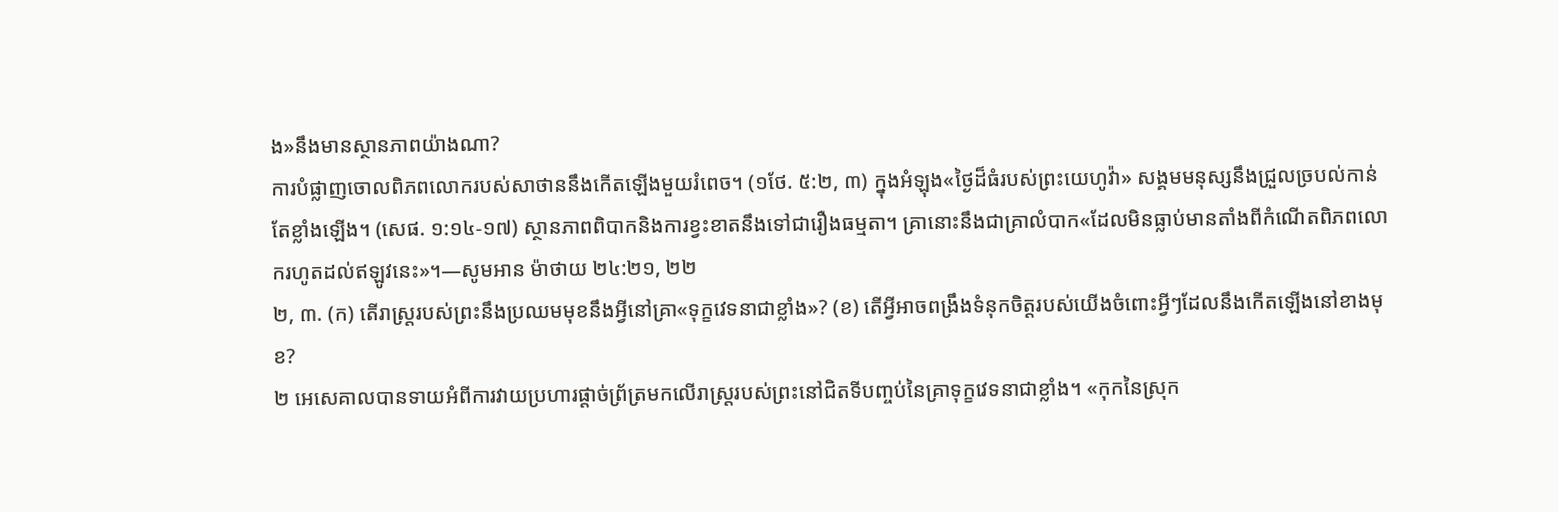ង»នឹងមានស្ថានភាពយ៉ាងណា?
ការបំផ្លាញចោលពិភពលោករបស់សាថាននឹងកើតឡើងមួយរំពេច។ (១ថែ. ៥:២, ៣) ក្នុងអំឡុង«ថ្ងៃដ៏ធំរបស់ព្រះយេហូវ៉ា» សង្គមមនុស្សនឹងជ្រួលច្របល់កាន់តែខ្លាំងឡើង។ (សេផ. ១:១៤-១៧) ស្ថានភាពពិបាកនិងការខ្វះខាតនឹងទៅជារឿងធម្មតា។ គ្រានោះនឹងជាគ្រាលំបាក«ដែលមិនធ្លាប់មានតាំងពីកំណើតពិភពលោករហូតដល់ឥឡូវនេះ»។—សូមអាន ម៉ាថាយ ២៤:២១, ២២
២, ៣. (ក) តើរាស្ត្ររបស់ព្រះនឹងប្រឈមមុខនឹងអ្វីនៅគ្រា«ទុក្ខវេទនាជាខ្លាំង»? (ខ) តើអ្វីអាចពង្រឹងទំនុកចិត្តរបស់យើងចំពោះអ្វីៗដែលនឹងកើតឡើងនៅខាងមុខ?
២ អេសេគាលបានទាយអំពីការវាយប្រហារផ្ដាច់ព្រ័ត្រមកលើរាស្ត្ររបស់ព្រះនៅជិតទីបញ្ចប់នៃគ្រាទុក្ខវេទនាជាខ្លាំង។ «កុកនៃស្រុក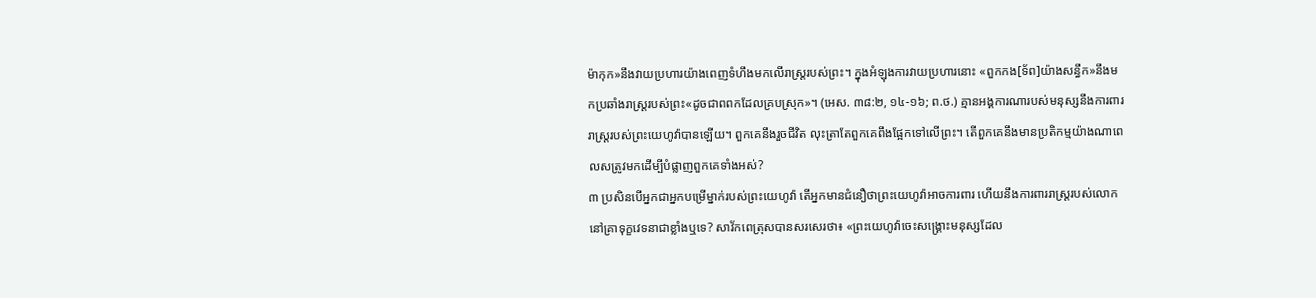ម៉ាកុក»នឹងវាយប្រហារយ៉ាងពេញទំហឹងមកលើរាស្ត្ររបស់ព្រះ។ ក្នុងអំឡុងការវាយប្រហារនោះ «ពួកកង[ទ័ព]យ៉ាងសន្ធឹក»នឹងមកប្រឆាំងរាស្ត្ររបស់ព្រះ«ដូចជាពពកដែលគ្របស្រុក»។ (អេស. ៣៨:២, ១៤-១៦; ព.ថ.) គ្មានអង្គការណារបស់មនុស្សនឹងការពាររាស្ត្ររបស់ព្រះយេហូវ៉ាបានឡើយ។ ពួកគេនឹងរួចជីវិត លុះត្រាតែពួកគេពឹងផ្អែកទៅលើព្រះ។ តើពួកគេនឹងមានប្រតិកម្មយ៉ាងណាពេលសត្រូវមកដើម្បីបំផ្លាញពួកគេទាំងអស់?
៣ ប្រសិនបើអ្នកជាអ្នកបម្រើម្នាក់របស់ព្រះយេហូវ៉ា តើអ្នកមានជំនឿថាព្រះយេហូវ៉ាអាចការពារ ហើយនឹងការពាររាស្ត្ររបស់លោកនៅគ្រាទុក្ខវេទនាជាខ្លាំងឬទេ? សាវ័កពេត្រុសបានសរសេរថា៖ «ព្រះយេហូវ៉ាចេះសង្គ្រោះមនុស្សដែល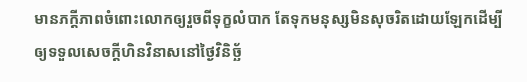មានភក្ដីភាពចំពោះលោកឲ្យរួចពីទុក្ខលំបាក តែទុកមនុស្សមិនសុចរិតដោយឡែកដើម្បីឲ្យទទួលសេចក្ដីហិនវិនាសនៅថ្ងៃវិនិច្ឆ័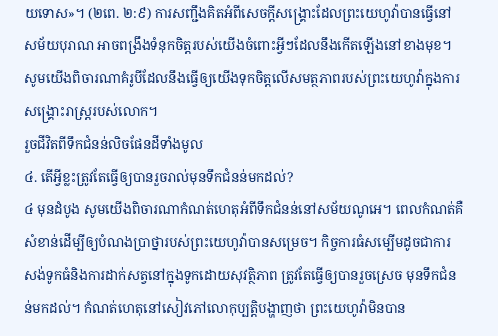យទោស»។ (២ពេ. ២:៩) ការសញ្ជឹងគិតអំពីសេចក្ដីសង្គ្រោះដែលព្រះយេហូវ៉ាបានធ្វើនៅសម័យបុរាណ អាចពង្រឹងទំនុកចិត្តរបស់យើងចំពោះអ្វីៗដែលនឹងកើតឡើងនៅខាងមុខ។ សូមយើងពិចារណាគំរូបីដែលនឹងធ្វើឲ្យយើងទុកចិត្តលើសមត្ថភាពរបស់ព្រះយេហូវ៉ាក្នុងការសង្គ្រោះរាស្ត្ររបស់លោក។
រួចជីវិតពីទឹកជំនន់លិចផែនដីទាំងមូល
៤. តើអ្វីខ្លះត្រូវតែធ្វើឲ្យបានរួចរាល់មុនទឹកជំនន់មកដល់?
៤ មុនដំបូង សូមយើងពិចារណាកំណត់ហេតុអំពីទឹកជំនន់នៅសម័យណូអេ។ ពេលកំណត់គឺសំខាន់ដើម្បីឲ្យបំណងប្រាថ្នារបស់ព្រះយេហូវ៉ាបានសម្រេច។ កិច្ចការធំសម្បើមដូចជាការសង់ទូកធំនិងការដាក់សត្វនៅក្នុងទូកដោយសុវត្ថិភាព ត្រូវតែធ្វើឲ្យបានរួចស្រេច មុនទឹកជំនន់មកដល់។ កំណត់ហេតុនៅសៀវភៅលោកុប្បត្តិបង្ហាញថា ព្រះយេហូវ៉ាមិនបាន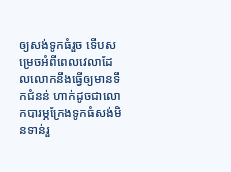ឲ្យសង់ទូកធំរួច ទើបសម្រេចអំពីពេលវេលាដែលលោកនឹងធ្វើឲ្យមានទឹកជំនន់ ហាក់ដូចជាលោកបារម្ភក្រែងទូកធំសង់មិនទាន់រួ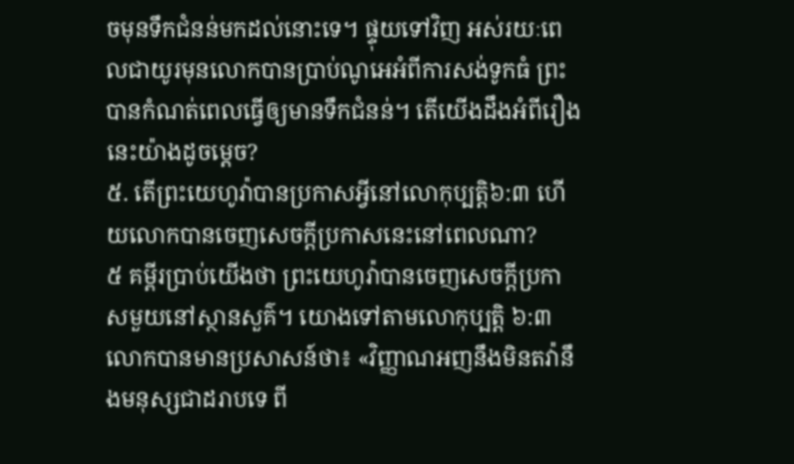ចមុនទឹកជំនន់មកដល់នោះទេ។ ផ្ទុយទៅវិញ អស់រយៈពេលជាយូរមុនលោកបានប្រាប់ណូអេអំពីការសង់ទូកធំ ព្រះបានកំណត់ពេលធ្វើឲ្យមានទឹកជំនន់។ តើយើងដឹងអំពីរឿងនេះយ៉ាងដូចម្ដេច?
៥. តើព្រះយេហូវ៉ាបានប្រកាសអ្វីនៅលោកុប្បត្តិ៦:៣ ហើយលោកបានចេញសេចក្ដីប្រកាសនេះនៅពេលណា?
៥ គម្ពីរប្រាប់យើងថា ព្រះយេហូវ៉ាបានចេញសេចក្ដីប្រកាសមួយនៅស្ថានសួគ៌។ យោងទៅតាមលោកុប្បត្តិ ៦:៣ លោកបានមានប្រសាសន៍ថា៖ «វិញ្ញាណអញនឹងមិនតវ៉ានឹងមនុស្សជាដរាបទេ ពី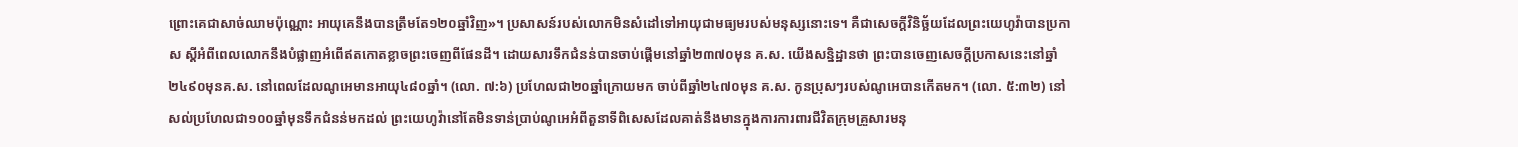ព្រោះគេជាសាច់ឈាមប៉ុណ្ណោះ អាយុគេនឹងបានត្រឹមតែ១២០ឆ្នាំវិញ»។ ប្រសាសន៍របស់លោកមិនសំដៅទៅអាយុជាមធ្យមរបស់មនុស្សនោះទេ។ គឺជាសេចក្ដីវិនិច្ឆ័យដែលព្រះយេហូវ៉ាបានប្រកាស ស្តីអំពីពេលលោកនឹងបំផ្លាញអំពើឥតកោតខ្លាចព្រះចេញពីផែនដី។ ដោយសារទឹកជំនន់បានចាប់ផ្ដើមនៅឆ្នាំ២៣៧០មុន គ.ស. យើងសន្និដ្ឋានថា ព្រះបានចេញសេចក្ដីប្រកាសនេះនៅឆ្នាំ២៤៩០មុនគ.ស. នៅពេលដែលណូអេមានអាយុ៤៨០ឆ្នាំ។ (លោ. ៧:៦) ប្រហែលជា២០ឆ្នាំក្រោយមក ចាប់ពីឆ្នាំ២៤៧០មុន គ.ស. កូនប្រុសៗរបស់ណូអេបានកើតមក។ (លោ. ៥:៣២) នៅសល់ប្រហែលជា១០០ឆ្នាំមុនទឹកជំនន់មកដល់ ព្រះយេហូវ៉ានៅតែមិនទាន់ប្រាប់ណូអេអំពីតួនាទីពិសេសដែលគាត់នឹងមានក្នុងការការពារជីវិតក្រុមគ្រួសារមនុ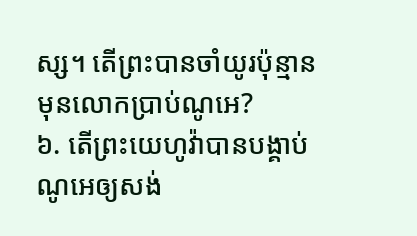ស្ស។ តើព្រះបានចាំយូរប៉ុន្មានមុនលោកប្រាប់ណូអេ?
៦. តើព្រះយេហូវ៉ាបានបង្គាប់ណូអេឲ្យសង់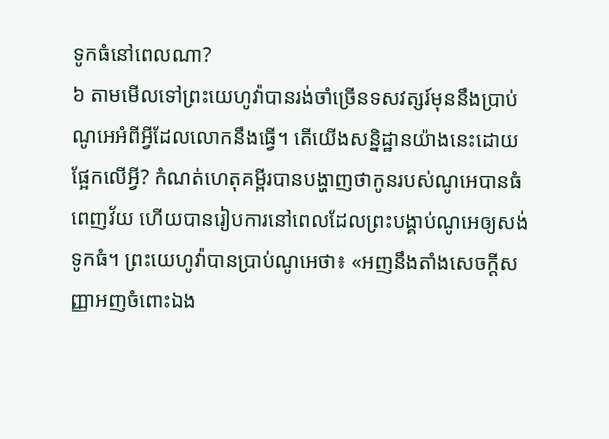ទូកធំនៅពេលណា?
៦ តាមមើលទៅព្រះយេហូវ៉ាបានរង់ចាំច្រើនទសវត្សរ៍មុននឹងប្រាប់ណូអេអំពីអ្វីដែលលោកនឹងធ្វើ។ តើយើងសន្និដ្ឋានយ៉ាងនេះដោយផ្អែកលើអ្វី? កំណត់ហេតុគម្ពីរបានបង្ហាញថាកូនរបស់ណូអេបានធំពេញវ័យ ហើយបានរៀបការនៅពេលដែលព្រះបង្គាប់ណូអេឲ្យសង់ទូកធំ។ ព្រះយេហូវ៉ាបានប្រាប់ណូអេថា៖ «អញនឹងតាំងសេចក្ដីសញ្ញាអញចំពោះឯង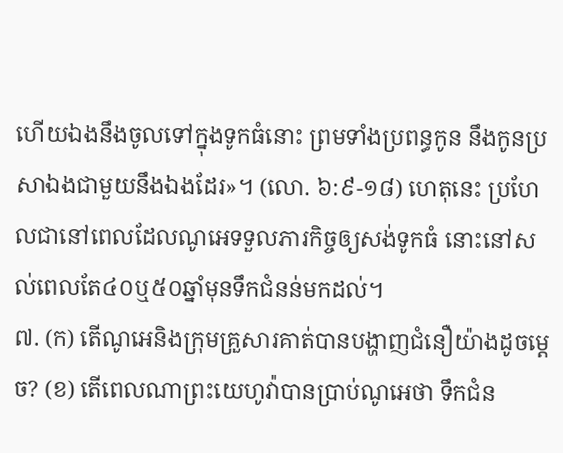ហើយឯងនឹងចូលទៅក្នុងទូកធំនោះ ព្រមទាំងប្រពន្ធកូន នឹងកូនប្រសាឯងជាមួយនឹងឯងដែរ»។ (លោ. ៦:៩-១៨) ហេតុនេះ ប្រហែលជានៅពេលដែលណូអេទទួលភារកិច្ចឲ្យសង់ទូកធំ នោះនៅសល់ពេលតែ៤០ឬ៥០ឆ្នាំមុនទឹកជំនន់មកដល់។
៧. (ក) តើណូអេនិងក្រុមគ្រួសារគាត់បានបង្ហាញជំនឿយ៉ាងដូចម្ដេច? (ខ) តើពេលណាព្រះយេហូវ៉ាបានប្រាប់ណូអេថា ទឹកជំន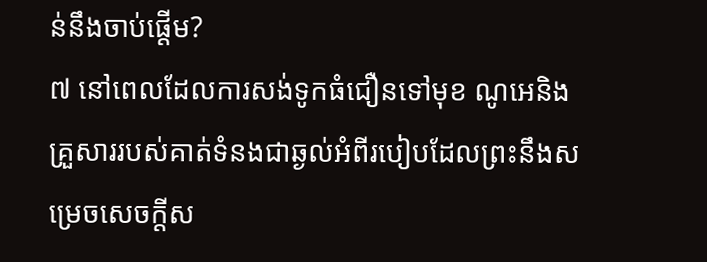ន់នឹងចាប់ផ្ដើម?
៧ នៅពេលដែលការសង់ទូកធំជឿនទៅមុខ ណូអេនិងគ្រួសាររបស់គាត់ទំនងជាឆ្ងល់អំពីរបៀបដែលព្រះនឹងសម្រេចសេចក្ដីស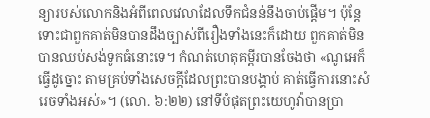ន្យារបស់លោកនិងអំពីពេលវេលាដែលទឹកជំនន់នឹងចាប់ផ្ដើម។ ប៉ុន្តែ ទោះជាពួកគាត់មិនបានដឹងច្បាស់ពីរឿងទាំងនេះក៏ដោយ ពួកគាត់មិនបានឈប់សង់ទូកធំនោះទេ។ កំណត់ហេតុគម្ពីរបានចែងថា «ណូអេក៏ធ្វើដូច្នោះ តាមគ្រប់ទាំងសេចក្ដីដែលព្រះបានបង្គាប់ គាត់ធ្វើការនោះសំរេចទាំងអស់»។ (លោ. ៦:២២) នៅទីបំផុតព្រះយេហូវ៉ាបានប្រា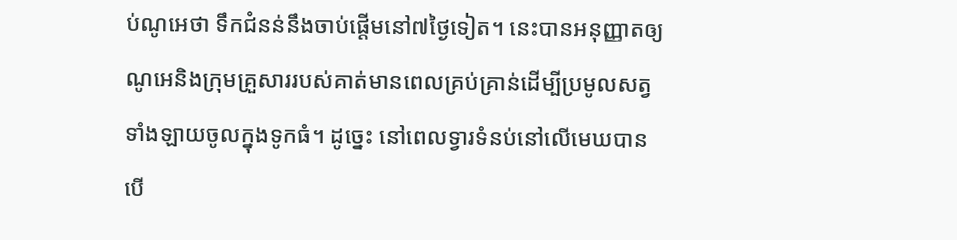ប់ណូអេថា ទឹកជំនន់នឹងចាប់ផ្ដើមនៅ៧ថ្ងៃទៀត។ នេះបានអនុញ្ញាតឲ្យណូអេនិងក្រុមគ្រួសាររបស់គាត់មានពេលគ្រប់គ្រាន់ដើម្បីប្រមូលសត្វទាំងឡាយចូលក្នុងទូកធំ។ ដូច្នេះ នៅពេលទ្វារទំនប់នៅលើមេឃបានបើ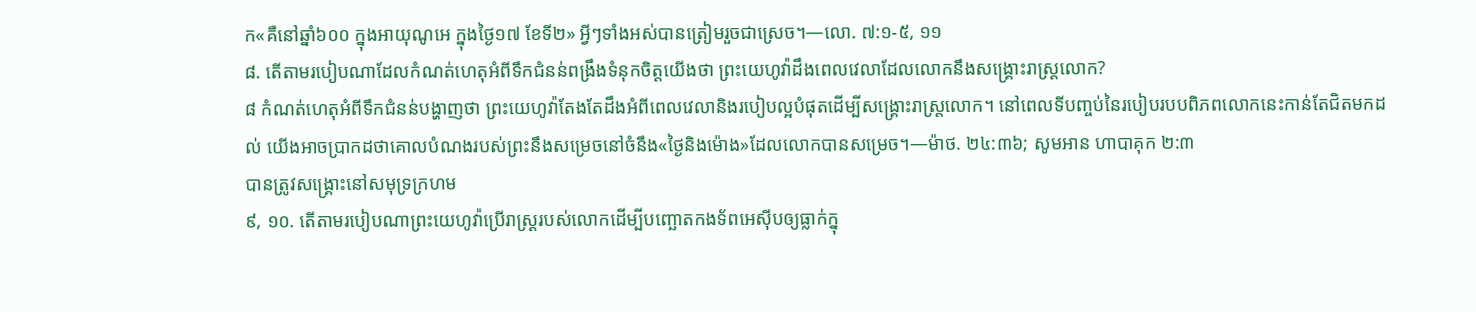ក«គឺនៅឆ្នាំ៦០០ ក្នុងអាយុណូអេ ក្នុងថ្ងៃ១៧ ខែទី២» អ្វីៗទាំងអស់បានត្រៀមរួចជាស្រេច។—លោ. ៧:១-៥, ១១
៨. តើតាមរបៀបណាដែលកំណត់ហេតុអំពីទឹកជំនន់ពង្រឹងទំនុកចិត្តយើងថា ព្រះយេហូវ៉ាដឹងពេលវេលាដែលលោកនឹងសង្គ្រោះរាស្ត្រលោក?
៨ កំណត់ហេតុអំពីទឹកជំនន់បង្ហាញថា ព្រះយេហូវ៉ាតែងតែដឹងអំពីពេលវេលានិងរបៀបល្អបំផុតដើម្បីសង្គ្រោះរាស្ត្រលោក។ នៅពេលទីបញ្ចប់នៃរបៀបរបបពិភពលោកនេះកាន់តែជិតមកដល់ យើងអាចប្រាកដថាគោលបំណងរបស់ព្រះនឹងសម្រេចនៅចំនឹង«ថ្ងៃនិងម៉ោង»ដែលលោកបានសម្រេច។—ម៉ាថ. ២៤:៣៦; សូមអាន ហាបាគុក ២:៣
បានត្រូវសង្គ្រោះនៅសមុទ្រក្រហម
៩, ១០. តើតាមរបៀបណាព្រះយេហូវ៉ាប្រើរាស្ត្ររបស់លោកដើម្បីបញ្ឆោតកងទ័ពអេស៊ីបឲ្យធ្លាក់ក្នុ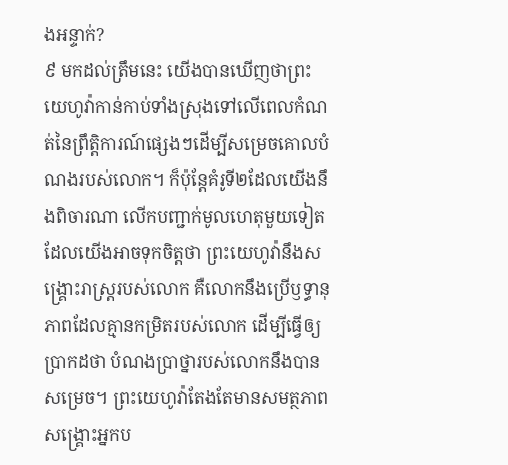ងអន្ទាក់?
៩ មកដល់ត្រឹមនេះ យើងបានឃើញថាព្រះយេហូវ៉ាកាន់កាប់ទាំងស្រុងទៅលើពេលកំណត់នៃព្រឹត្ដិការណ៍ផ្សេងៗដើម្បីសម្រេចគោលបំណងរបស់លោក។ ក៏ប៉ុន្តែគំរូទី២ដែលយើងនឹងពិចារណា លើកបញ្ជាក់មូលហេតុមួយទៀតដែលយើងអាចទុកចិត្តថា ព្រះយេហូវ៉ានឹងសង្គ្រោះរាស្ត្ររបស់លោក គឺលោកនឹងប្រើឫទ្ធានុភាពដែលគ្មានកម្រិតរបស់លោក ដើម្បីធ្វើឲ្យប្រាកដថា បំណងប្រាថ្នារបស់លោកនឹងបានសម្រេច។ ព្រះយេហូវ៉ាតែងតែមានសមត្ថភាពសង្គ្រោះអ្នកប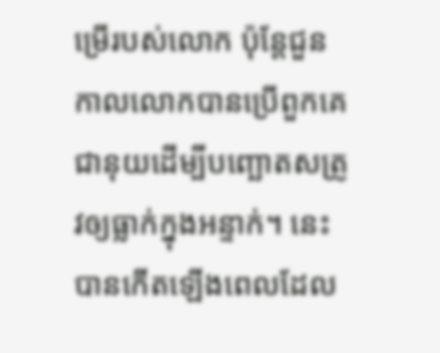ម្រើរបស់លោក ប៉ុន្តែជួនកាលលោកបានប្រើពួកគេជានុយដើម្បីបញ្ឆោតសត្រូវឲ្យធ្លាក់ក្នុងអន្ទាក់។ នេះបានកើតឡើងពេលដែល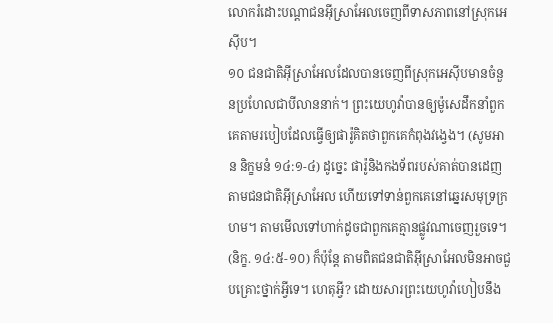លោករំដោះបណ្ដាជនអ៊ីស្រាអែលចេញពីទាសភាពនៅស្រុកអេស៊ីប។
១០ ជនជាតិអ៊ីស្រាអែលដែលបានចេញពីស្រុកអេស៊ីបមានចំនួនប្រហែលជាបីលាននាក់។ ព្រះយេហូវ៉ាបានឲ្យម៉ូសេដឹកនាំពួកគេតាមរបៀបដែលធ្វើឲ្យផារ៉ូគិតថាពួកគេកំពុងវង្វេង។ (សូមអាន និក្ខមនំ ១៤:១-៤) ដូច្នេះ ផារ៉ូនិងកងទ័ពរបស់គាត់បានដេញតាមជនជាតិអ៊ីស្រាអែល ហើយទៅទាន់ពួកគេនៅឆ្នេរសមុទ្រក្រហម។ តាមមើលទៅហាក់ដូចជាពួកគេគ្មានផ្លូវណាចេញរួចទេ។ (និក្ខ. ១៤:៥-១០) ក៏ប៉ុន្តែ តាមពិតជនជាតិអ៊ីស្រាអែលមិនអាចជួបគ្រោះថ្នាក់អ្វីទេ។ ហេតុអ្វី? ដោយសារព្រះយេហូវ៉ាហៀបនឹង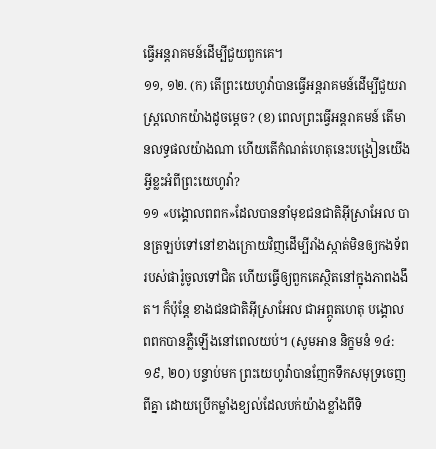ធ្វើអន្តរាគមន៍ដើម្បីជួយពួកគេ។
១១, ១២. (ក) តើព្រះយេហូវ៉ាបានធ្វើអន្តរាគមន៍ដើម្បីជួយរាស្ត្រលោកយ៉ាងដូចម្ដេច? (ខ) ពេលព្រះធ្វើអន្តរាគមន៍ តើមានលទ្ធផលយ៉ាងណា ហើយតើកំណត់ហេតុនេះបង្រៀនយើងអ្វីខ្លះអំពីព្រះយេហូវ៉ា?
១១ «បង្គោលពពក»ដែលបាននាំមុខជនជាតិអ៊ីស្រាអែល បានត្រឡប់ទៅនៅខាងក្រោយវិញដើម្បីរាំងស្កាត់មិនឲ្យកងទ័ពរបស់ផារ៉ូចូលទៅជិត ហើយធ្វើឲ្យពួកគេស្ថិតនៅក្នុងភាពងងឹត។ ក៏ប៉ុន្តែ ខាងជនជាតិអ៊ីស្រាអែល ជាអព្ភូតហេតុ បង្គោលពពកបានភ្លឺឡើងនៅពេលយប់។ (សូមអាន និក្ខមនំ ១៤:១៩, ២០) បន្ទាប់មក ព្រះយេហូវ៉ាបានញែកទឹកសមុទ្រចេញពីគ្នា ដោយប្រើកម្លាំងខ្យល់ដែលបក់យ៉ាងខ្លាំងពីទិ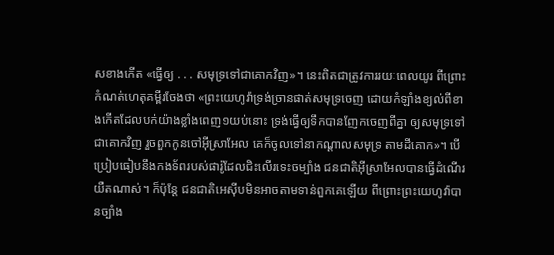សខាងកើត «ធ្វើឲ្យ . . . សមុទ្រទៅជាគោកវិញ»។ នេះពិតជាត្រូវការរយៈពេលយូរ ពីព្រោះកំណត់ហេតុគម្ពីរចែងថា «ព្រះយេហូវ៉ាទ្រង់ច្រានផាត់សមុទ្រចេញ ដោយកំឡាំងខ្យល់ពីខាងកើតដែលបក់យ៉ាងខ្លាំងពេញ១យប់នោះ ទ្រង់ធ្វើឲ្យទឹកបានញែកចេញពីគ្នា ឲ្យសមុទ្រទៅជាគោកវិញ រួចពួកកូនចៅអ៊ីស្រាអែល គេក៏ចូលទៅនាកណ្ដាលសមុទ្រ តាមដីគោក»។ បើប្រៀបធៀបនឹងកងទ័ពរបស់ផារ៉ូដែលជិះលើរទេះចម្បាំង ជនជាតិអ៊ីស្រាអែលបានធ្វើដំណើរយឺតណាស់។ ក៏ប៉ុន្តែ ជនជាតិអេស៊ីបមិនអាចតាមទាន់ពួកគេឡើយ ពីព្រោះព្រះយេហូវ៉ាបានច្បាំង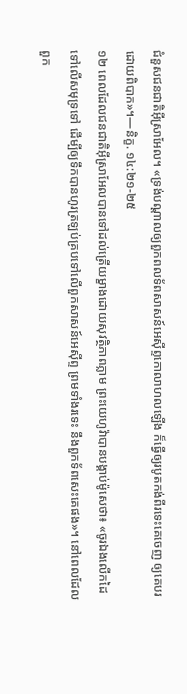ជំនួសជនជាតិអ៊ីស្រាអែល។ «ទ្រង់បណ្ដាលឲ្យពួកពលទ័ពសាសន៍អេស៊ីព្ទកោលាហលឡើង ក៏ធ្វើឲ្យរបូតកង់ពីរទេះគេចេញ ឲ្យគេបរដោយពិបាក»។—និក្ខ. ១៤:២១-២៥
១២ ពេលដែលជនជាតិអ៊ីស្រាអែលបានទៅដល់ត្រើយម្ខាងដោយសុវត្ថិភាពភ្លាម ព្រះយេហូវ៉ាបានបង្គាប់ម៉ូសេថា៖ «ចូរឯងលើកដៃទៅលើសមុទ្រទៅ ដើម្បីឲ្យទឹកបានហូរត្រឡប់គ្របទៅលើពួកសាសន៍អេស៊ីព្ទ ព្រមទាំងរទេះ នឹងពួកទ័ពសេះគេផង»។ នៅពេលដែលពួក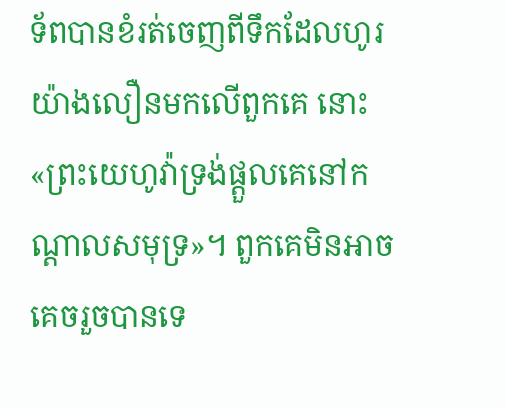ទ័ពបានខំរត់ចេញពីទឹកដែលហូរយ៉ាងលឿនមកលើពួកគេ នោះ«ព្រះយេហូវ៉ាទ្រង់ផ្ដួលគេនៅកណ្ដាលសមុទ្រ»។ ពួកគេមិនអាចគេចរួចបានទេ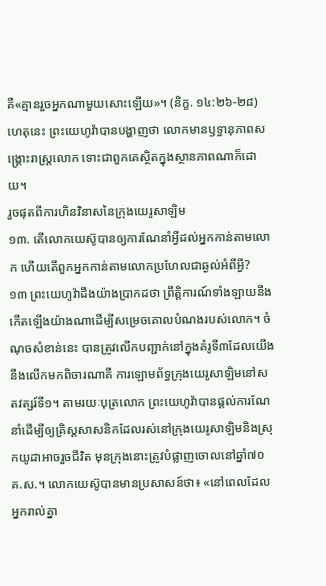គឺ«គ្មានរួចអ្នកណាមួយសោះឡើយ»។ (និក្ខ. ១៤:២៦-២៨) ហេតុនេះ ព្រះយេហូវ៉ាបានបង្ហាញថា លោកមានឫទ្ធានុភាពសង្គ្រោះរាស្ត្រលោក ទោះជាពួកគេស្ថិតក្នុងស្ថានភាពណាក៏ដោយ។
រួចផុតពីការហិនវិនាសនៃក្រុងយេរូសាឡិម
១៣. តើលោកយេស៊ូបានឲ្យការណែនាំអ្វីដល់អ្នកកាន់តាមលោក ហើយតើពួកអ្នកកាន់តាមលោកប្រហែលជាឆ្ងល់អំពីអ្វី?
១៣ ព្រះយេហូវ៉ាដឹងយ៉ាងប្រាកដថា ព្រឹត្ដិការណ៍ទាំងឡាយនឹងកើតឡើងយ៉ាងណាដើម្បីសម្រេចគោលបំណងរបស់លោក។ ចំណុចសំខាន់នេះ បានត្រូវលើកបញ្ជាក់នៅក្នុងគំរូទី៣ដែលយើងនឹងលើកមកពិចារណាគឺ ការឡោមព័ទ្ធក្រុងយេរូសាឡិមនៅសតវត្សរ៍ទី១។ តាមរយៈបុត្រលោក ព្រះយេហូវ៉ាបានផ្ដល់ការណែនាំដើម្បីឲ្យគ្រិស្តសាសនិកដែលរស់នៅក្រុងយេរូសាឡិមនិងស្រុកយូដាអាចរួចជីវិត មុនក្រុងនោះត្រូវបំផ្លាញចោលនៅឆ្នាំ៧០ គ.ស.។ លោកយេស៊ូបានមានប្រសាសន៍ថា៖ «នៅពេលដែលអ្នករាល់គ្នា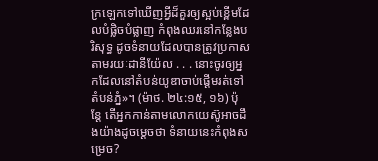ក្រឡេកទៅឃើញអ្វីដ៏គួរឲ្យស្អប់ខ្ពើមដែលបំផ្លិចបំផ្លាញ កំពុងឈរនៅកន្លែងបរិសុទ្ធ ដូចទំនាយដែលបានត្រូវប្រកាសតាមរយៈដានីយ៉ែល . . . នោះចូរឲ្យអ្នកដែលនៅតំបន់យូឌាចាប់ផ្ដើមរត់ទៅតំបន់ភ្នំ»។ (ម៉ាថ. ២៤:១៥, ១៦) ប៉ុន្តែ តើអ្នកកាន់តាមលោកយេស៊ូអាចដឹងយ៉ាងដូចម្ដេចថា ទំនាយនេះកំពុងសម្រេច?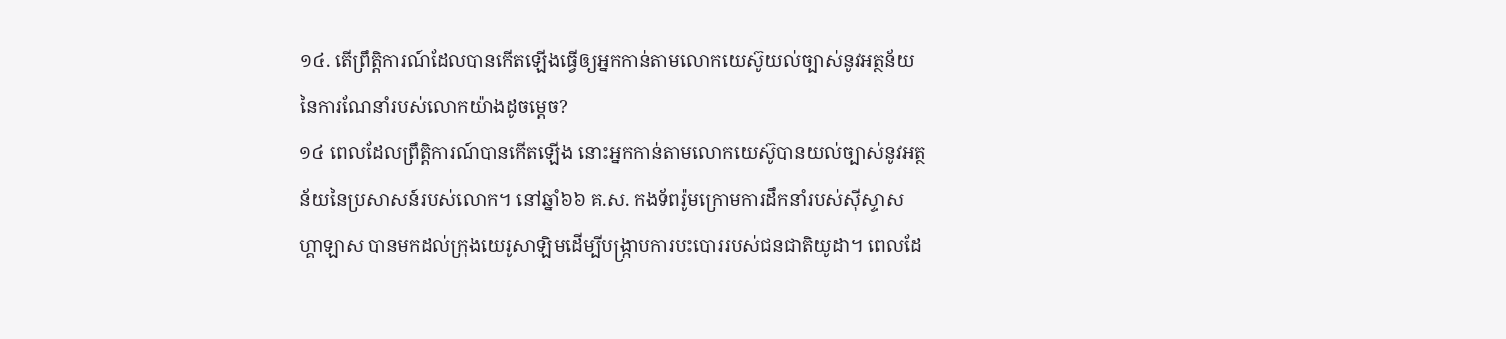១៤. តើព្រឹត្ដិការណ៍ដែលបានកើតឡើងធ្វើឲ្យអ្នកកាន់តាមលោកយេស៊ូយល់ច្បាស់នូវអត្ថន័យនៃការណែនាំរបស់លោកយ៉ាងដូចម្ដេច?
១៤ ពេលដែលព្រឹត្ដិការណ៍បានកើតឡើង នោះអ្នកកាន់តាមលោកយេស៊ូបានយល់ច្បាស់នូវអត្ថន័យនៃប្រសាសន៍របស់លោក។ នៅឆ្នាំ៦៦ គ.ស. កងទ័ពរ៉ូមក្រោមការដឹកនាំរបស់ស៊ីស្ទាសហ្គាឡាស បានមកដល់ក្រុងយេរូសាឡិមដើម្បីបង្ក្រាបការបះបោររបស់ជនជាតិយូដា។ ពេលដែ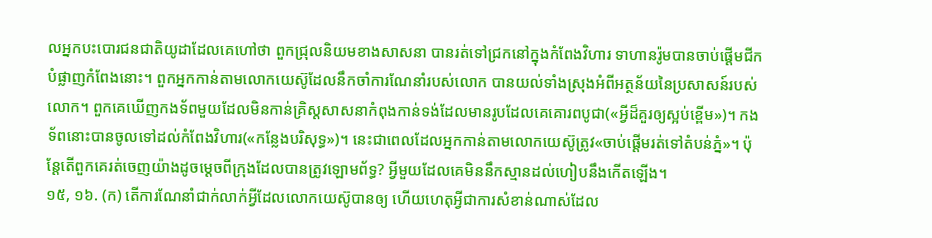លអ្នកបះបោរជនជាតិយូដាដែលគេហៅថា ពួកជ្រុលនិយមខាងសាសនា បានរត់ទៅជ្រកនៅក្នុងកំពែងវិហារ ទាហានរ៉ូមបានចាប់ផ្ដើមជីកបំផ្លាញកំពែងនោះ។ ពួកអ្នកកាន់តាមលោកយេស៊ូដែលនឹកចាំការណែនាំរបស់លោក បានយល់ទាំងស្រុងអំពីអត្ថន័យនៃប្រសាសន៍របស់លោក។ ពួកគេឃើញកងទ័ពមួយដែលមិនកាន់គ្រិស្តសាសនាកំពុងកាន់ទង់ដែលមានរូបដែលគេគោរពបូជា(«អ្វីដ៏គួរឲ្យស្អប់ខ្ពើម»)។ កងទ័ពនោះបានចូលទៅដល់កំពែងវិហារ(«កន្លែងបរិសុទ្ធ»)។ នេះជាពេលដែលអ្នកកាន់តាមលោកយេស៊ូត្រូវ«ចាប់ផ្ដើមរត់ទៅតំបន់ភ្នំ»។ ប៉ុន្តែតើពួកគេរត់ចេញយ៉ាងដូចម្ដេចពីក្រុងដែលបានត្រូវឡោមព័ទ្ធ? អ្វីមួយដែលគេមិននឹកស្មានដល់ហៀបនឹងកើតឡើង។
១៥, ១៦. (ក) តើការណែនាំជាក់លាក់អ្វីដែលលោកយេស៊ូបានឲ្យ ហើយហេតុអ្វីជាការសំខាន់ណាស់ដែល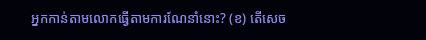អ្នកកាន់តាមលោកធ្វើតាមការណែនាំនោះ? (ខ) តើសេច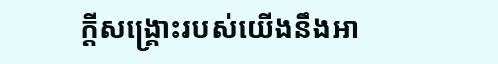ក្ដីសង្គ្រោះរបស់យើងនឹងអា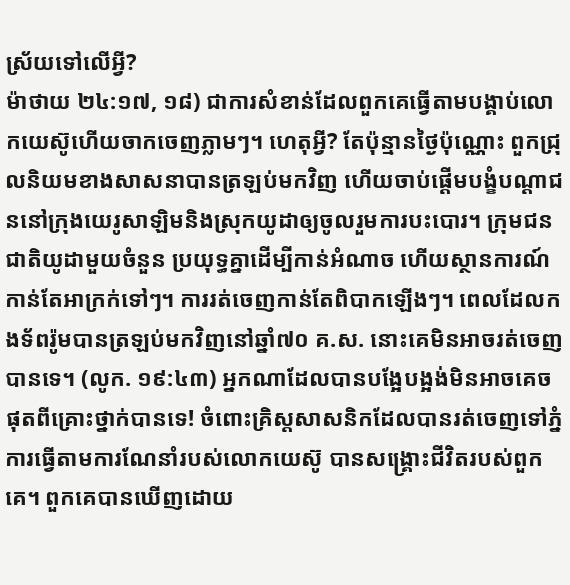ស្រ័យទៅលើអ្វី?
ម៉ាថាយ ២៤:១៧, ១៨) ជាការសំខាន់ដែលពួកគេធ្វើតាមបង្គាប់លោកយេស៊ូហើយចាកចេញភ្លាមៗ។ ហេតុអ្វី? តែប៉ុន្មានថ្ងៃប៉ុណ្ណោះ ពួកជ្រុលនិយមខាងសាសនាបានត្រឡប់មកវិញ ហើយចាប់ផ្ដើមបង្ខំបណ្ដាជននៅក្រុងយេរូសាឡិមនិងស្រុកយូដាឲ្យចូលរួមការបះបោរ។ ក្រុមជនជាតិយូដាមួយចំនួន ប្រយុទ្ធគ្នាដើម្បីកាន់អំណាច ហើយស្ថានការណ៍កាន់តែអាក្រក់ទៅៗ។ ការរត់ចេញកាន់តែពិបាកឡើងៗ។ ពេលដែលកងទ័ពរ៉ូមបានត្រឡប់មកវិញនៅឆ្នាំ៧០ គ.ស. នោះគេមិនអាចរត់ចេញបានទេ។ (លូក. ១៩:៤៣) អ្នកណាដែលបានបង្អែបង្អង់មិនអាចគេចផុតពីគ្រោះថ្នាក់បានទេ! ចំពោះគ្រិស្តសាសនិកដែលបានរត់ចេញទៅភ្នំ ការធ្វើតាមការណែនាំរបស់លោកយេស៊ូ បានសង្គ្រោះជីវិតរបស់ពួកគេ។ ពួកគេបានឃើញដោយ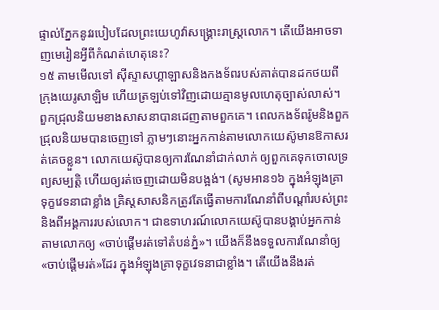ផ្ទាល់ភ្នែកនូវរបៀបដែលព្រះយេហូវ៉ាសង្គ្រោះរាស្ត្រលោក។ តើយើងអាចទាញមេរៀនអ្វីពីកំណត់ហេតុនេះ?
១៥ តាមមើលទៅ ស៊ីស្ទាសហ្គាឡាសនិងកងទ័ពរបស់គាត់បានដកថយពីក្រុងយេរូសាឡិម ហើយត្រឡប់ទៅវិញដោយគ្មានមូលហេតុច្បាស់លាស់។ ពួកជ្រុលនិយមខាងសាសនាបានដេញតាមពួកគេ។ ពេលកងទ័ពរ៉ូមនិងពួកជ្រុលនិយមបានចេញទៅ ភ្លាមៗនោះអ្នកកាន់តាមលោកយេស៊ូមានឱកាសរត់គេចខ្លួន។ លោកយេស៊ូបានឲ្យការណែនាំជាក់លាក់ ឲ្យពួកគេទុកចោលទ្រព្យសម្បត្ដិ ហើយឲ្យរត់ចេញដោយមិនបង្អង់។ (សូមអាន១៦ ក្នុងអំឡុងគ្រាទុក្ខវេទនាជាខ្លាំង គ្រិស្តសាសនិកត្រូវតែធ្វើតាមការណែនាំពីបណ្ដាំរបស់ព្រះនិងពីអង្គការរបស់លោក។ ជាឧទាហរណ៍លោកយេស៊ូបានបង្គាប់អ្នកកាន់តាមលោកឲ្យ «ចាប់ផ្ដើមរត់ទៅតំបន់ភ្នំ»។ យើងក៏នឹងទទួលការណែនាំឲ្យ«ចាប់ផ្ដើមរត់»ដែរ ក្នុងអំឡុងគ្រាទុក្ខវេទនាជាខ្លាំង។ តើយើងនឹងរត់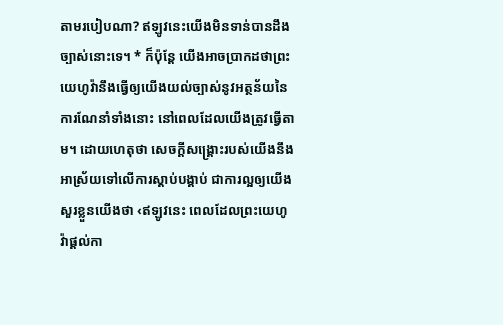តាមរបៀបណា? ឥឡូវនេះយើងមិនទាន់បានដឹងច្បាស់នោះទេ។ * ក៏ប៉ុន្តែ យើងអាចប្រាកដថាព្រះយេហូវ៉ានឹងធ្វើឲ្យយើងយល់ច្បាស់នូវអត្ថន័យនៃការណែនាំទាំងនោះ នៅពេលដែលយើងត្រូវធ្វើតាម។ ដោយហេតុថា សេចក្ដីសង្គ្រោះរបស់យើងនឹងអាស្រ័យទៅលើការស្ដាប់បង្គាប់ ជាការល្អឲ្យយើងសួរខ្លួនយើងថា ‹ឥឡូវនេះ ពេលដែលព្រះយេហូវ៉ាផ្ដល់កា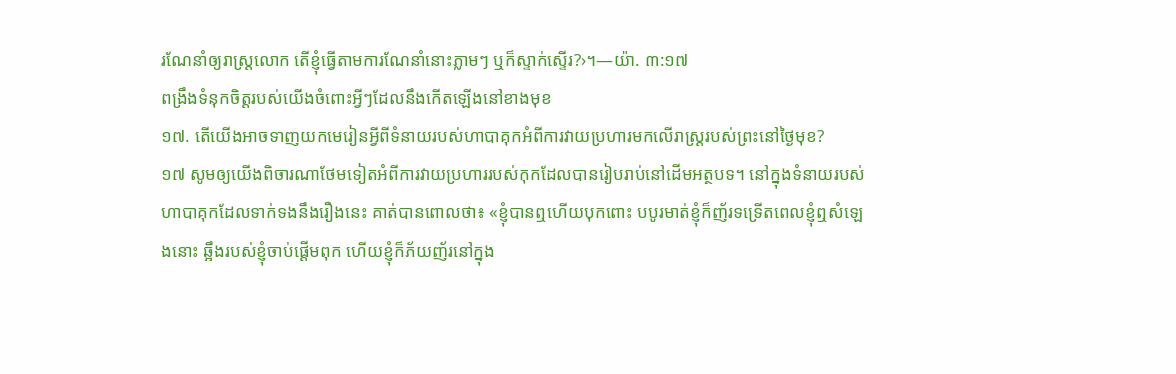រណែនាំឲ្យរាស្ត្រលោក តើខ្ញុំធ្វើតាមការណែនាំនោះភ្លាមៗ ឬក៏ស្ទាក់ស្ទើរ?›។—យ៉ា. ៣:១៧
ពង្រឹងទំនុកចិត្តរបស់យើងចំពោះអ្វីៗដែលនឹងកើតឡើងនៅខាងមុខ
១៧. តើយើងអាចទាញយកមេរៀនអ្វីពីទំនាយរបស់ហាបាគុកអំពីការវាយប្រហារមកលើរាស្ត្ររបស់ព្រះនៅថ្ងៃមុខ?
១៧ សូមឲ្យយើងពិចារណាថែមទៀតអំពីការវាយប្រហាររបស់កុកដែលបានរៀបរាប់នៅដើមអត្ថបទ។ នៅក្នុងទំនាយរបស់ហាបាគុកដែលទាក់ទងនឹងរឿងនេះ គាត់បានពោលថា៖ «ខ្ញុំបានឮហើយបុកពោះ បបូរមាត់ខ្ញុំក៏ញ័រទទ្រើតពេលខ្ញុំឮសំឡេងនោះ ឆ្អឹងរបស់ខ្ញុំចាប់ផ្ដើមពុក ហើយខ្ញុំក៏ភ័យញ័រនៅក្នុង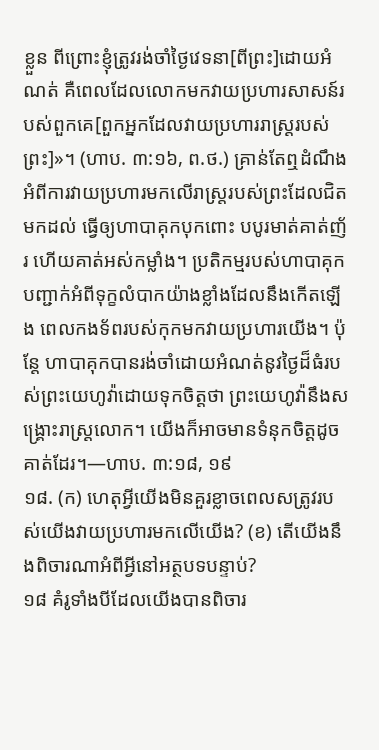ខ្លួន ពីព្រោះខ្ញុំត្រូវរង់ចាំថ្ងៃវេទនា[ពីព្រះ]ដោយអំណត់ គឺពេលដែលលោកមកវាយប្រហារសាសន៍របស់ពួកគេ[ពួកអ្នកដែលវាយប្រហាររាស្ត្ររបស់ព្រះ]»។ (ហាប. ៣:១៦, ព.ថ.) គ្រាន់តែឮដំណឹងអំពីការវាយប្រហារមកលើរាស្ត្ររបស់ព្រះដែលជិតមកដល់ ធ្វើឲ្យហាបាគុកបុកពោះ បបូរមាត់គាត់ញ័រ ហើយគាត់អស់កម្លាំង។ ប្រតិកម្មរបស់ហាបាគុកបញ្ជាក់អំពីទុក្ខលំបាកយ៉ាងខ្លាំងដែលនឹងកើតឡើង ពេលកងទ័ពរបស់កុកមកវាយប្រហារយើង។ ប៉ុន្តែ ហាបាគុកបានរង់ចាំដោយអំណត់នូវថ្ងៃដ៏ធំរបស់ព្រះយេហូវ៉ាដោយទុកចិត្តថា ព្រះយេហូវ៉ានឹងសង្គ្រោះរាស្ត្រលោក។ យើងក៏អាចមានទំនុកចិត្តដូចគាត់ដែរ។—ហាប. ៣:១៨, ១៩
១៨. (ក) ហេតុអ្វីយើងមិនគួរខ្លាចពេលសត្រូវរបស់យើងវាយប្រហារមកលើយើង? (ខ) តើយើងនឹងពិចារណាអំពីអ្វីនៅអត្ថបទបន្ទាប់?
១៨ គំរូទាំងបីដែលយើងបានពិចារ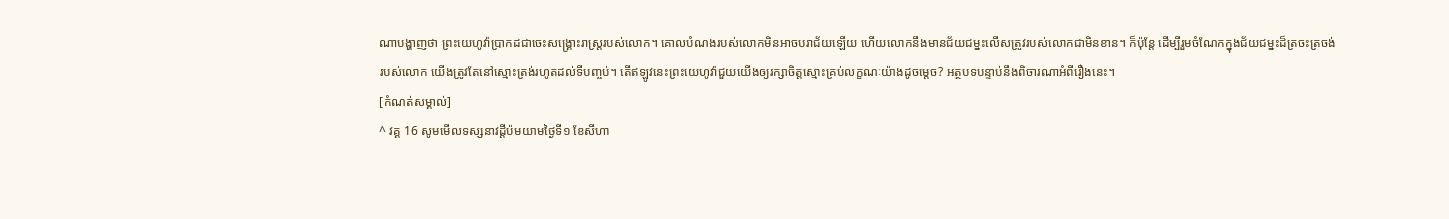ណាបង្ហាញថា ព្រះយេហូវ៉ាប្រាកដជាចេះសង្គ្រោះរាស្ត្ររបស់លោក។ គោលបំណងរបស់លោកមិនអាចបរាជ័យឡើយ ហើយលោកនឹងមានជ័យជម្នះលើសត្រូវរបស់លោកជាមិនខាន។ ក៏ប៉ុន្តែ ដើម្បីរួមចំណែកក្នុងជ័យជម្នះដ៏ត្រចះត្រចង់របស់លោក យើងត្រូវតែនៅស្មោះត្រង់រហូតដល់ទីបញ្ចប់។ តើឥឡូវនេះព្រះយេហូវ៉ាជួយយើងឲ្យរក្សាចិត្តស្មោះគ្រប់លក្ខណៈយ៉ាងដូចម្ដេច? អត្ថបទបន្ទាប់នឹងពិចារណាអំពីរឿងនេះ។
[កំណត់សម្គាល់]
^ វគ្គ 16 សូមមើលទស្សនាវដ្ដីប៉មយាមថ្ងៃទី១ ខែសីហា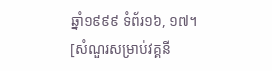ឆ្នាំ១៩៩៩ ទំព័រ១៦, ១៧។
[សំណួរសម្រាប់វគ្គនី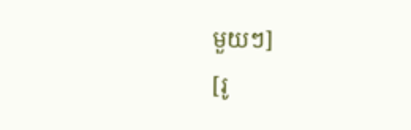មួយៗ]
[រូ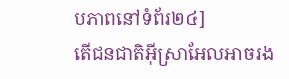បភាពនៅទំព័រ២៤]
តើជនជាតិអ៊ីស្រាអែលអាចរង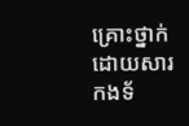គ្រោះថ្នាក់ដោយសារកងទ័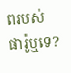ពរបស់ផារ៉ូឬទេ?